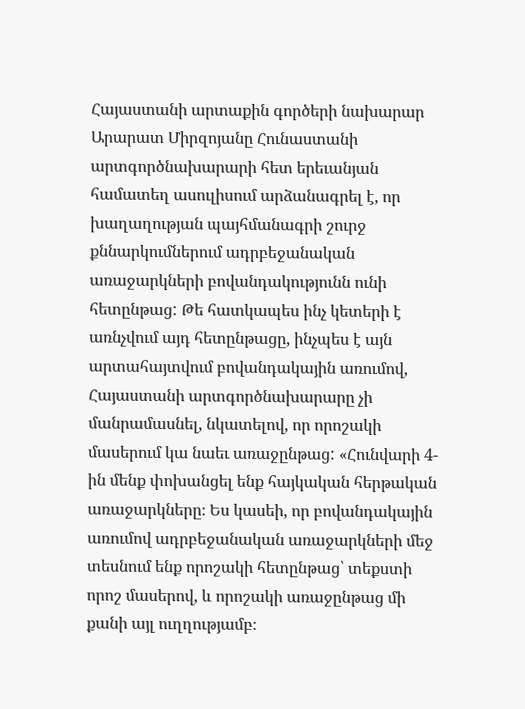Հայաստանի արտաքին գործերի նախարար Արարատ Միրզոյանը Հունաստանի արտգործնախարարի հետ երեւանյան համատեղ ասուլիսում արձանագրել է, որ խաղաղության պայհմանագրի շուրջ քննարկումներում ադրբեջանական առաջարկների բովանդակությունն ունի հետընթաց: Թե հատկապես ինչ կետերի է առնչվում այդ հետընթացը, ինչպես է այն արտահայտվում բովանդակային առումով, Հայաստանի արտգործնախարարը չի մանրամասնել, նկատելով, որ որոշակի մասերում կա նաեւ առաջընթաց: «Հունվարի 4-ին մենք փոխանցել ենք հայկական հերթական առաջարկները։ Ես կասեի, որ բովանդակային առումով ադրբեջանական առաջարկների մեջ տեսնում ենք որոշակի հետընթաց՝ տեքստի որոշ մասերով, և որոշակի առաջընթաց մի քանի այլ ուղղությամբ։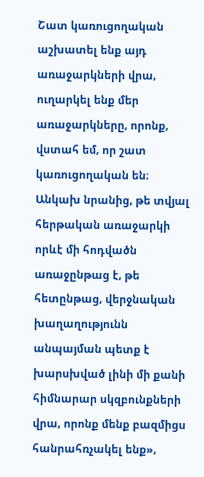Շատ կառուցողական աշխատել ենք այդ առաջարկների վրա, ուղարկել ենք մեր առաջարկները, որոնք, վստահ եմ, որ շատ կառուցողական են։ Անկախ նրանից, թե տվյալ հերթական առաջարկի որևէ մի հոդվածն առաջընթաց է, թե հետընթաց, վերջնական խաղաղությունն անպայման պետք է խարսխված լինի մի քանի հիմնարար սկզբունքների վրա, որոնք մենք բազմիցս հանրահռչակել ենք»,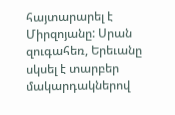հայտարարել է Միրզոյանը: Սրան զուգահեռ, Երեւանը սկսել է տարբեր մակարդակներով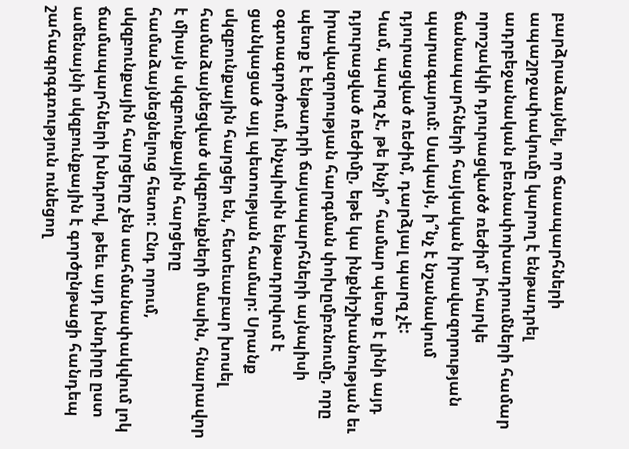բարձրաձայնել, որ ճաապարհների ապաշրջափակումը կարող է ենթադրել ադրբեջանական բեռնափոխադրումների համար որոշակկի դյուրացվածծ ռեժիմ՝ իհարկե ճանապարհների հայկական իրավազորության պարագայում: Սակայն, ի՞նչ է նշանակում դյուրացված ռեժիմ, դարձյալ պարզ չէ:
Կամ, պարզ չէ, թե ինչի՞ համար պետք է լինի այդ դյուրացված ռեժիմը, եթե կա ինքնիշխանության եւ իրավազորության հարգման փոխըմբռնումը, որը պետք է ենթադրի ճայապարհների այնպիսի օգտագործում, ինչպիսին ենթադրրվում է ցանկացած այլ պետության համար: Սրանք սկզբունքային հարցեր են, հետեւաբար խոսել համաձայնեցված սկզբունքների մասին, հնարավոր է միայն սկզբունքային հարցերը համաձայնեցնելուց հետո: Ընդ որում, սկզբունքային հարցերը չեն սահմանափակվում լոկ ճամապարհների խնդրով, թեեւ այդ խնդիրը ըստ ամենայնի սկզբունքային է գործընթացի հանդեպ շահագրգգռություն ունեցող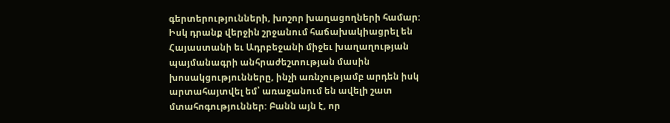գերտերությունների, խոշոր խաղացողների համար:
Իսկ դրանք վերջին շրջանում հաճախակիացրել են Հայաստանի եւ Ադրբեջանի միջեւ խաղաղության պայմանագրի անհրաժեշտության մասին խոսակցությունները, ինչի առնչությամբ արդեն իսկ արտահայտվել եմ՝ առաջանում են ավելի շատ մտահոգություններ: Բանն այն է, որ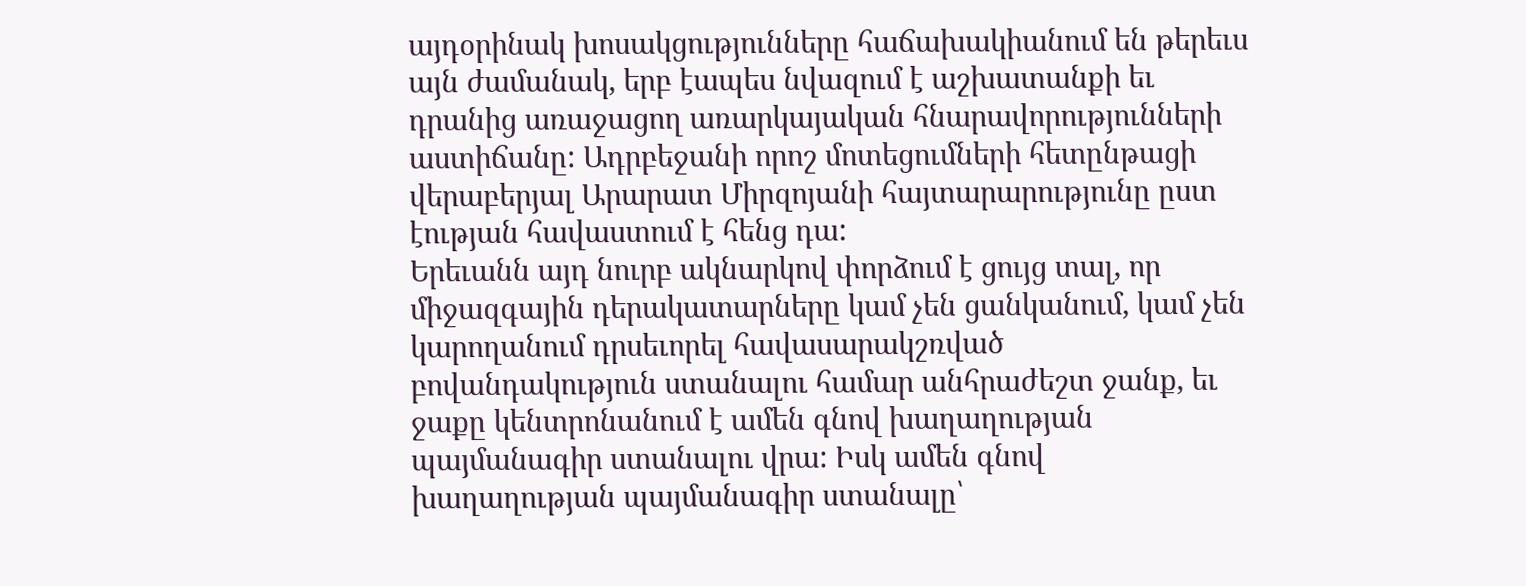այդօրինակ խոսակցությունները հաճախակիանում են թերեւս այն ժամանակ, երբ էապես նվազում է աշխատանքի եւ դրանից առաջացող առարկայական հնարավորությունների աստիճանը: Ադրբեջանի որոշ մոտեցումների հետընթացի վերաբերյալ Արարատ Միրզոյանի հայտարարությունը ըստ էության հավաստում է հենց դա:
Երեւանն այդ նուրբ ակնարկով փորձում է ցույց տալ, որ միջազգային դերակատարները կամ չեն ցանկանում, կամ չեն կարողանում դրսեւորել հավասարակշռված բովանդակություն ստանալու համար անհրաժեշտ ջանք, եւ ջաքը կենտրոնանում է ամեն գնով խաղաղության պայմանագիր ստանալու վրա: Իսկ ամեն գնով խաղաղության պայմանագիր ստանալը՝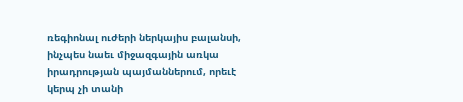ռեգիոնալ ուժերի ներկայիս բալանսի, ինչպես նաեւ միջազգային առկա իրադրության պայմաններում, որեւէ կերպ չի տանի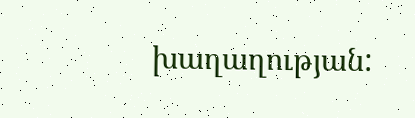խաղաղության: